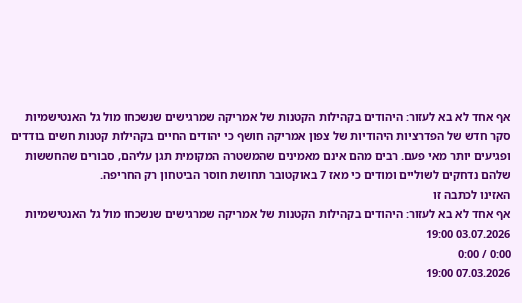אף אחד לא בא לעזור: היהודים בקהילות הקטנות של אמריקה שמרגישים שנשכחו מול גל האנטישמיות
סקר חדש של הפדרציות היהודיות של צפון אמריקה חושף כי יהודים החיים בקהילות קטנות חשים בודדים ופגיעים יותר מאי פעם. רבים מהם אינם מאמינים שהמשטרה המקומית תגן עליהם, סבורים שהחששות שלהם נדחקים לשוליים ומודים כי מאז 7 באוקטובר תחושת חוסר הביטחון רק החריפה.
האזינו לכתבה זו
אף אחד לא בא לעזור: היהודים בקהילות הקטנות של אמריקה שמרגישים שנשכחו מול גל האנטישמיות
03.07.2026 19:00
0:00 / 0:00
07.03.2026 19:00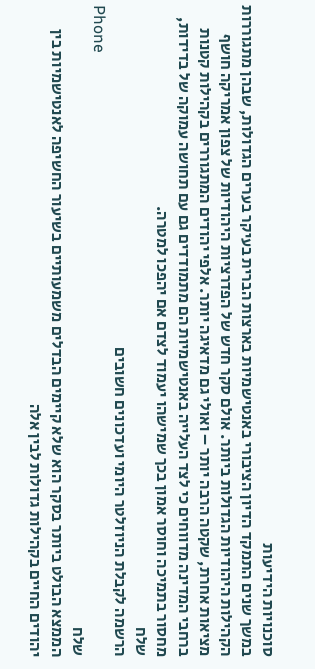סוכנויות הידיעות
במשך שנים התמקד הדיון הציבורי באנטישמיות בארצות הברית בעיקר בערים הגדולות, שבהן מתגוררות הקהילות היהודיות הגדולות ביותר. אולם סקר חדש של הפדרציות היהודיות של צפון אמריקה חושף מציאות אחרת, שקטה הרבה יותר – ואולי גם מדאיגה יותר. אלפי יהודים המתגוררים בקהילות קטנות ברחבי המדינה מדווחים כי לצד העלייה באנטישמיות הם מתמודדים גם עם תחושה עמוקה של בדידות, מחסור בתמיכה וחוסר אמון בכך שמישהו יעמוד לצדם אם יהפכו למטרה.
שלח
הרשמה לקבלת הניוזלטר היומי ועדכונים חשובים
Phone
שלח
הממצא הבולט ביותר בסקר הוא שלא קיימים הבדלים משמעותיים בשיעור החשיפה לאנטישמיות בין יהודים החיים בקהילות גדולות לבין אלה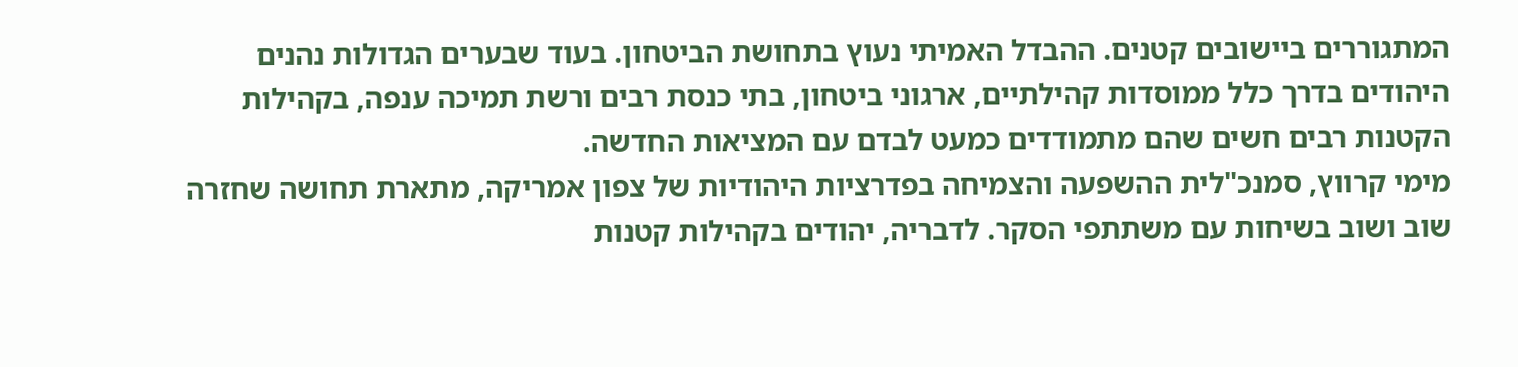המתגוררים ביישובים קטנים. ההבדל האמיתי נעוץ בתחושת הביטחון. בעוד שבערים הגדולות נהנים היהודים בדרך כלל ממוסדות קהילתיים, ארגוני ביטחון, בתי כנסת רבים ורשת תמיכה ענפה, בקהילות הקטנות רבים חשים שהם מתמודדים כמעט לבדם עם המציאות החדשה.
מימי קרווץ, סמנכ"לית ההשפעה והצמיחה בפדרציות היהודיות של צפון אמריקה, מתארת תחושה שחזרה שוב ושוב בשיחות עם משתתפי הסקר. לדבריה, יהודים בקהילות קטנות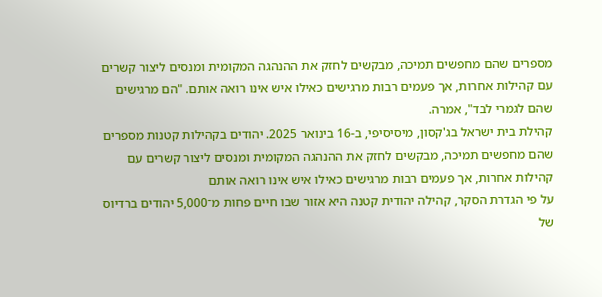מספרים שהם מחפשים תמיכה, מבקשים לחזק את ההנהגה המקומית ומנסים ליצור קשרים עם קהילות אחרות, אך פעמים רבות מרגישים כאילו איש אינו רואה אותם. "הם מרגישים שהם לגמרי לבד", אמרה.
קהילת בית ישראל בג'קסון, מיסיסיפי, ב-16 בינואר 2025. יהודים בקהילות קטנות מספרים שהם מחפשים תמיכה, מבקשים לחזק את ההנהגה המקומית ומנסים ליצור קשרים עם קהילות אחרות, אך פעמים רבות מרגישים כאילו איש אינו רואה אותם
על פי הגדרת הסקר, קהילה יהודית קטנה היא אזור שבו חיים פחות מ־5,000 יהודים ברדיוס של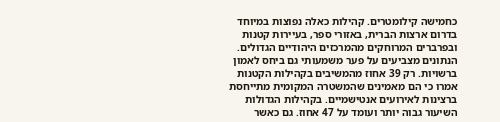כחמישה קילומטרים. קהילות כאלה נפוצות במיוחד בדרום ארצות הברית, באזורי ספר, בעיירות קטנות ובפרברים המרוחקים מהמרכזים היהודיים הגדולים.
הנתונים מצביעים על פער משמעותי גם ביחס לאמון ברשויות. רק 39 אחוז מהמשיבים בקהילות הקטנות אמרו כי הם מאמינים שהמשטרה המקומית מתייחסת ברצינות לאירועים אנטישמיים. בקהילות הגדולות השיעור גבוה יותר ועומד על 47 אחוז. גם כאשר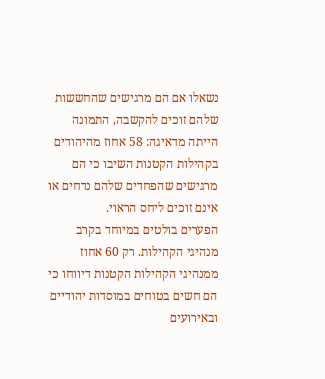נשאלו אם הם מרגישים שהחששות שלהם זוכים להקשבה, התמונה הייתה מדאיגה: 58 אחוז מהיהודים בקהילות הקטנות השיבו כי הם מרגישים שהפחדים שלהם נדחים או אינם זוכים ליחס הראוי.
הפערים בולטים במיוחד בקרב מנהיגי הקהילות. רק 60 אחוז ממנהיגי הקהילות הקטנות דיווחו כי הם חשים בטוחים במוסדות יהודיים ובאירועים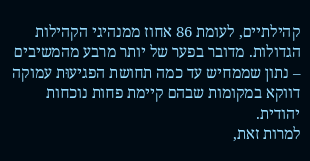קהילתיים, לעומת 86 אחוז ממנהיגי הקהילות הגדולות. מדובר בפער של יותר מרבע מהמשיבים – נתון שממחיש עד כמה תחושת הפגיעוּת עמוקה דווקא במקומות שבהם קיימת פחות נוכחות יהודית.
למרות זאת,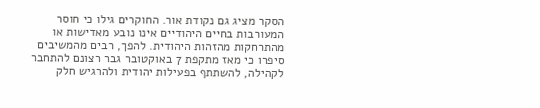הסקר מציג גם נקודת אור. החוקרים גילו כי חוסר המעורבות בחיים היהודיים אינו נובע מאדישות או מהתרחקות מהזהות היהודית. להפך, רבים מהמשיבים סיפרו כי מאז מתקפת 7 באוקטובר גבר רצונם להתחבר לקהילה, להשתתף בפעילות יהודית ולהרגיש חלק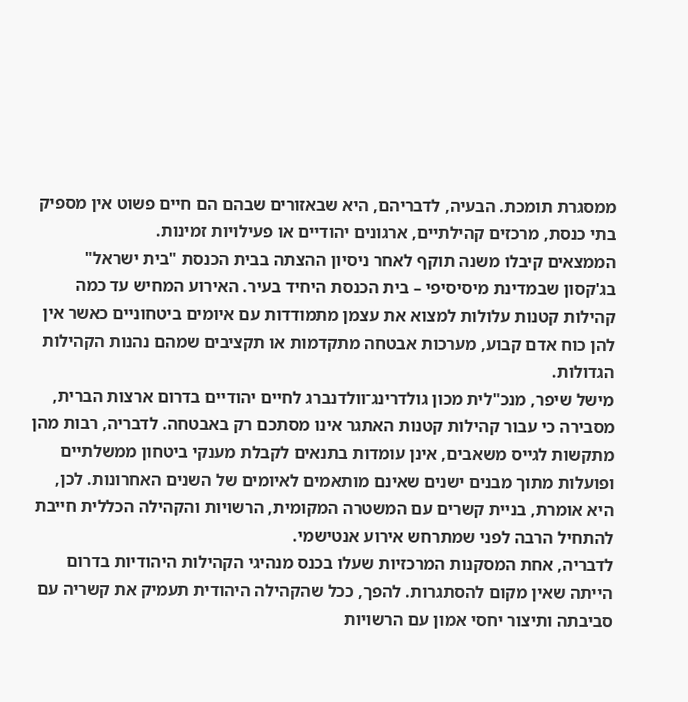ממסגרת תומכת. הבעיה, לדבריהם, היא שבאזורים שבהם הם חיים פשוט אין מספיק בתי כנסת, מרכזים קהילתיים, ארגונים יהודיים או פעילויות זמינות.
הממצאים קיבלו משנה תוקף לאחר ניסיון ההצתה בבית הכנסת "בית ישראל" בג'קסון שבמדינת מיסיסיפי – בית הכנסת היחיד בעיר. האירוע המחיש עד כמה קהילות קטנות עלולות למצוא את עצמן מתמודדות עם איומים ביטחוניים כאשר אין להן כוח אדם קבוע, מערכות אבטחה מתקדמות או תקציבים שמהם נהנות הקהילות הגדולות.
מישל שיפר, מנכ"לית מכון גולדרינג־וולדנברג לחיים יהודיים בדרום ארצות הברית, מסבירה כי עבור קהילות קטנות האתגר אינו מסתכם רק באבטחה. לדבריה, רבות מהן מתקשות לגייס משאבים, אינן עומדות בתנאים לקבלת מענקי ביטחון ממשלתיים ופועלות מתוך מבנים ישנים שאינם מותאמים לאיומים של השנים האחרונות. לכן, היא אומרת, בניית קשרים עם המשטרה המקומית, הרשויות והקהילה הכללית חייבת להתחיל הרבה לפני שמתרחש אירוע אנטישמי.
לדבריה, אחת המסקנות המרכזיות שעלו בכנס מנהיגי הקהילות היהודיות בדרום הייתה שאין מקום להסתגרות. להפך, ככל שהקהילה היהודית תעמיק את קשריה עם סביבתה ותיצור יחסי אמון עם הרשויות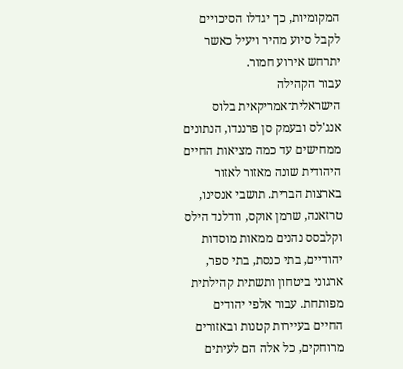המקומיות, כך יגדלו הסיכויים לקבל סיוע מהיר ויעיל כאשר יתרחש אירוע חמור.
עבור הקהילה הישראלית־אמריקאית בלוס אנג'לס ובעמק סן פרננדו, הנתונים ממחישים עד כמה מציאות החיים היהודית שונה מאזור לאזור בארצות הברית. תושבי אנסינו, טרזאנה, שרמן אוקס, וודלנד הילס וקלבסס נהנים ממאות מוסדות יהודיים, בתי כנסת, בתי ספר, ארגוני ביטחון ותשתית קהילתית מפותחת. עבור אלפי יהודים החיים בעיירות קטנות ובאזורים מרוחקים, כל אלה הם לעיתים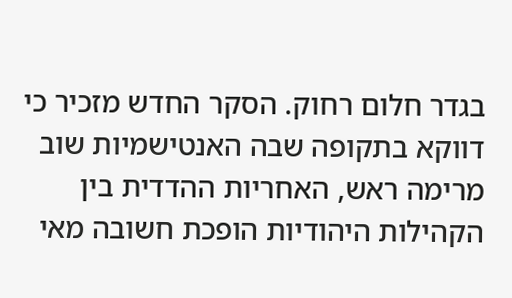בגדר חלום רחוק. הסקר החדש מזכיר כי דווקא בתקופה שבה האנטישמיות שוב מרימה ראש, האחריות ההדדית בין הקהילות היהודיות הופכת חשובה מאי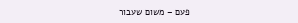פעם – משום שעבור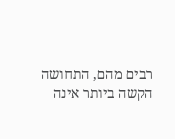רבים מהם, התחושה הקשה ביותר אינה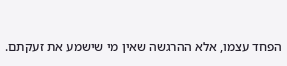הפחד עצמו, אלא ההרגשה שאין מי שישמע את זעקתם.